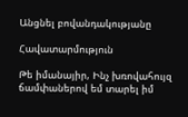Անցնել բովանդակությանը

Հավատարմություն

Թե իմանայիր, Ինչ խռովահույզ ճամփաներով եմ տարել իմ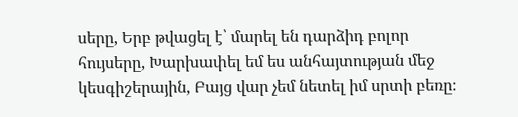սերը, Երբ թվացել է՝ մարել են դարձիդ բոլոր հույսերը, Խարխափել եմ ես անհայտության մեջ կեսգիշերային, Բայց վար չեմ նետել իմ սրտի բեռը։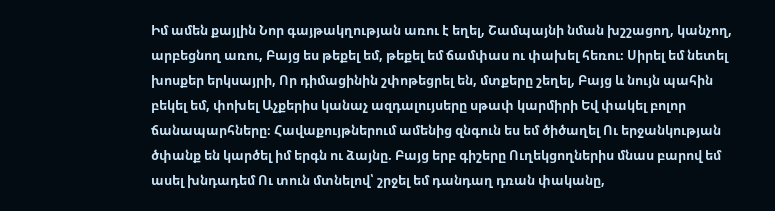Իմ ամեն քայլին Նոր գայթակղության առու է եղել, Շամպայնի նման խշշացող, կանչող, արբեցնող առու, Բայց ես թեքել եմ, թեքել եմ ճամփաս ու փախել հեռու։ Սիրել եմ նետել խոսքեր երկսայրի, Որ դիմացինին շփոթեցրել են, մտքերը շեղել, Բայց և նույն պահին բեկել եմ, փոխել Աչքերիս կանաչ ազդալույսերը սթափ կարմիրի Եվ փակել բոլոր ճանապարհները։ Հավաքույթներում ամենից զնգուն ես եմ ծիծաղել Ու երջանկության ծփանք են կարծել իմ երգն ու ձայնը. Բայց երբ գիշերը Ուղեկցողներիս մնաս բարով եմ ասել խնդադեմ Ու տուն մտնելով՝ շրջել եմ դանդաղ դռան փականը,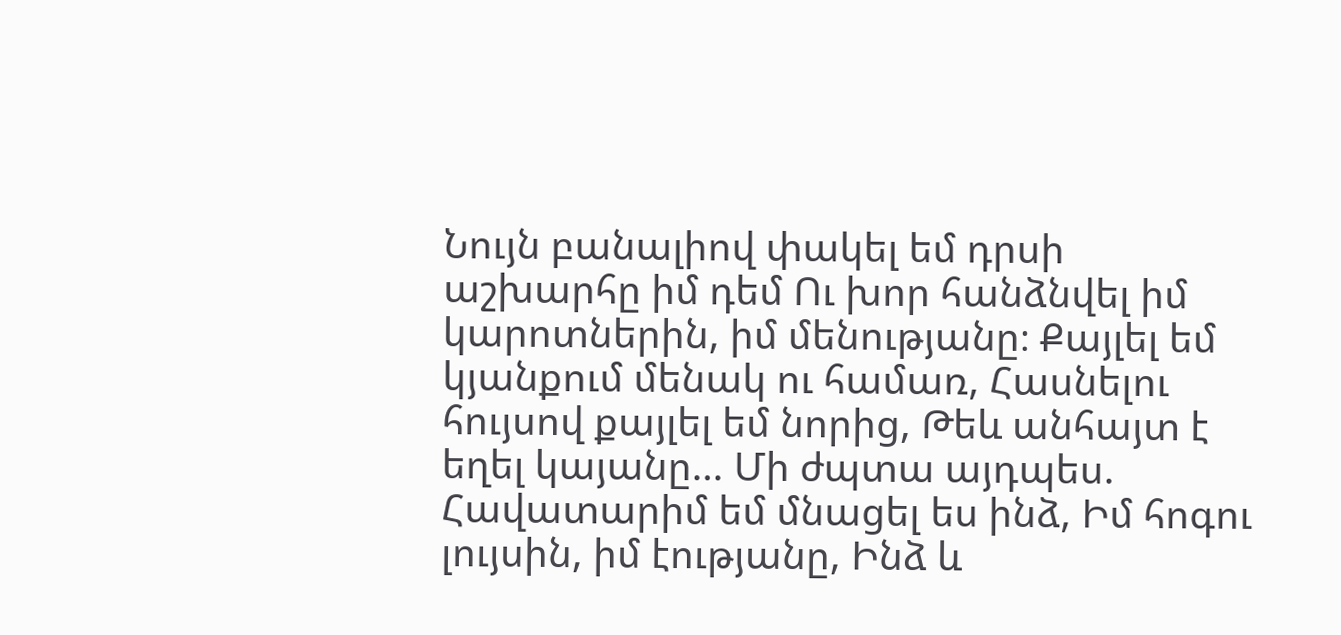Նույն բանալիով փակել եմ դրսի աշխարհը իմ դեմ Ու խոր հանձնվել իմ կարոտներին, իմ մենությանը։ Քայլել եմ կյանքում մենակ ու համառ, Հասնելու հույսով քայլել եմ նորից, Թեև անհայտ է եղել կայանը… Մի ժպտա այդպես. Հավատարիմ եմ մնացել ես ինձ, Իմ հոգու լույսին, իմ էությանը, Ինձ և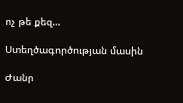ոչ թե քեզ…

Ստեղծագործության մասին

Ժանր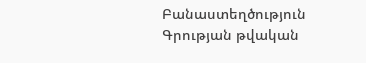Բանաստեղծություն
Գրության թվական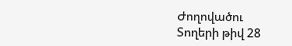Ժողովածու
Տողերի թիվ 28